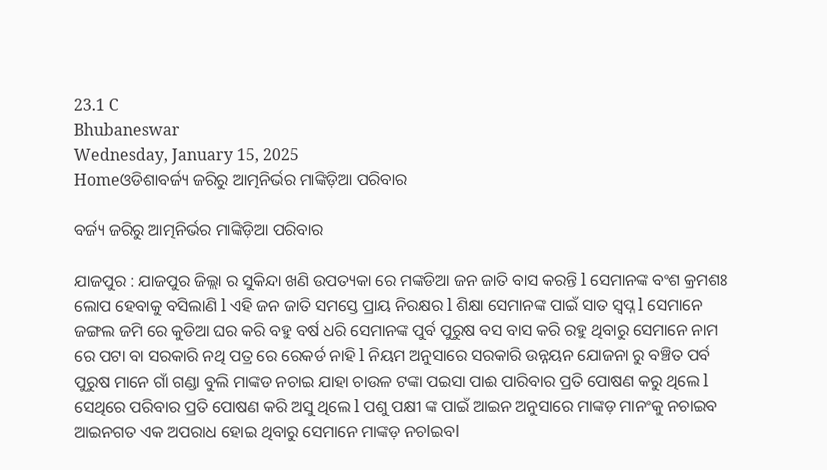23.1 C
Bhubaneswar
Wednesday, January 15, 2025
Homeଓଡିଶାବର୍ଜ୍ୟ ଜରିରୁ ଆତ୍ମନିର୍ଭର ମାଙ୍କିଡ଼ିଆ ପରିବାର

ବର୍ଜ୍ୟ ଜରିରୁ ଆତ୍ମନିର୍ଭର ମାଙ୍କିଡ଼ିଆ ପରିବାର

ଯାଜପୁର : ଯାଜପୁର ଜିଲ୍ଲା ର ସୁକିନ୍ଦା ଖଣି ଉପତ୍ୟକା ରେ ମଙ୍କଡିଆ ଜନ ଜାତି ବାସ କରନ୍ତି l ସେମାନଙ୍କ ବଂଶ କ୍ରମଶଃ ଲୋପ ହେବାକୁ ବସିଲାଣି l ଏହି ଜନ ଜାତି ସମସ୍ତେ ପ୍ରାୟ ନିରକ୍ଷର l ଶିକ୍ଷା ସେମାନଙ୍କ ପାଇଁ ସାତ ସ୍ବପ୍ନ l ସେମାନେ ଜଙ୍ଗଲ ଜମି ରେ କୁଡିଆ ଘର କରି ବହୁ ବର୍ଷ ଧରି ସେମାନଙ୍କ ପୁର୍ବ ପୁରୁଷ ବସ ବାସ କରି ରହୁ ଥିବାରୁ ସେମାନେ ନାମ ରେ ପଟା ବା ସରକାରି ନଥି ପତ୍ର ରେ ରେକର୍ଡ ନାହି l ନିୟମ ଅନୁସାରେ ସରକାରି ଉନ୍ନୟନ ଯୋଜନା ରୁ ବଞ୍ଚିତ ପର୍ବ ପୁରୁଷ ମାନେ ଗାଁ ଗଣ୍ଡା ବୁଲି ମାଙ୍କଡ ନଚାଇ ଯାହା ଚାଉଳ ଟଙ୍କା ପଇସା ପାଈ ପାରିବାର ପ୍ରତି ପୋଷଣ କରୁ ଥିଲେ l ସେଥିରେ ପରିବାର ପ୍ରତି ପୋଷଣ କରି ଅସୁ ଥିଲେ l ପଶୁ ପକ୍ଷୀ ଙ୍କ ପାଇଁ ଆଇନ ଅନୁସାରେ ମାଙ୍କଡ଼ ମାନଂକୁ ନଚାଇବ ଆଇନଗତ ଏକ ଅପରାଧ ହୋଇ ଥିବାରୁ ସେମାନେ ମାଙ୍କଡ଼ ନଚlଇବl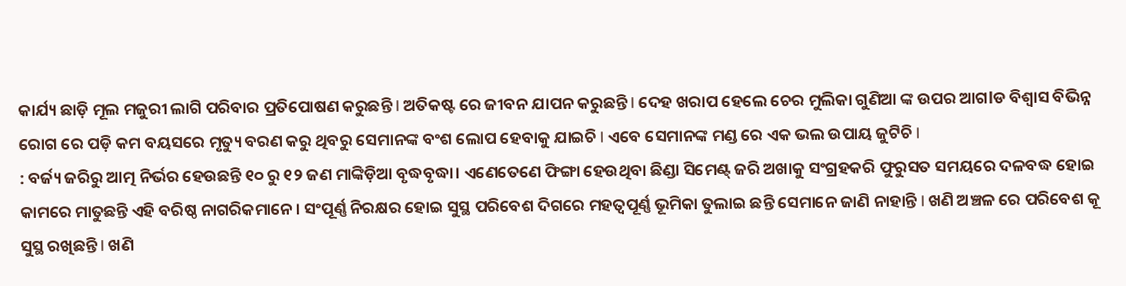କାର୍ଯ୍ୟ ଛାଡ଼ି ମୂଲ ମଜୁରୀ ଲାଗି ପରିବାର ପ୍ରତିପୋଷଣ କରୁଛନ୍ତି l ଅତିକଷ୍ଟ ରେ ଜୀବନ ଯାପନ କରୁଛନ୍ତି l ଦେହ ଖରାପ ହେଲେ ଚେର ମୁଲିକା ଗୁଣିଆ ଙ୍କ ଉପର ଆଗlଡ ବିଶ୍ବାସ ବିଭିନ୍ନ ରୋଗ ରେ ପଡ଼ି କମ ବୟସରେ ମୃତ୍ୟୁ ବରଣ କରୁ ଥିବରୁ ସେମାନଙ୍କ ବଂଶ ଲୋପ ହେବାକୁ ଯାଇଚି l ଏବେ ସେମାନଙ୍କ ମଣ୍ଡ ରେ ଏକ ଭଲ ଉପାୟ ଜୁଟିଚି l
: ବର୍ଜ୍ୟ ଜରିରୁ ଆତ୍ମ ନିର୍ଭର ହେଉଛନ୍ତି ୧୦ ରୁ ୧୨ ଜଣ ମାଙ୍କିଡ଼ିଆ ବୃଦ୍ଧବୃଦ୍ଧା। ଏଣେତେଣେ ଫିଙ୍ଗା ହେଉଥିବା ଛିଣ୍ଡା ସିମେଣ୍ଟ୍‌ ଜରି ଅଖାକୁ ସଂଗ୍ରହକରି ଫୁରୁସତ ସମୟରେ ଦଳବଦ୍ଧ ହୋଇ କାମରେ ମାତୁଛନ୍ତି ଏହି ବରିଷ୍ଠ ନାଗରିକମାନେ। ସଂପୂର୍ଣ୍ଣ ନିରକ୍ଷର ହୋଇ ସୁସ୍ଥ ପରିବେଶ ଦିଗରେ ମହତ୍ବପୂର୍ଣ୍ଣ ଭୂମିକା ତୁଲାଇ ଛନ୍ତି ସେମାନେ ଜାଣି ନାହାନ୍ତି l ଖଣି ଅଞ୍ଚଳ ରେ ପରିବେଶ କୂ ସୁସ୍ଥ ରଖିଛନ୍ତି l ଖଣି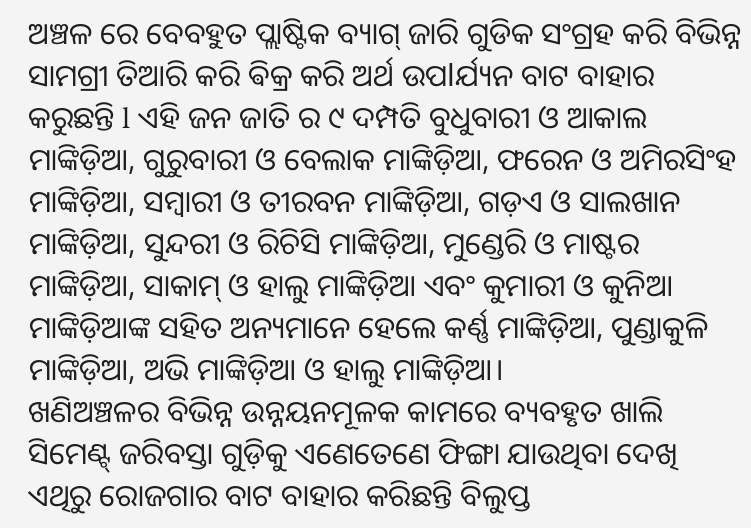ଅଞ୍ଚଳ ରେ ବେବହୁତ ପ୍ଲାଷ୍ଟିକ ବ୍ୟାଗ୍ ଜାରି ଗୁଡିକ ସଂଗ୍ରହ କରି ବିଭିନ୍ନ ସାମଗ୍ରୀ ତିଆରି କରି ଵିକ୍ର କରି ଅର୍ଥ ଉପlର୍ଯ୍ୟନ ବାଟ ବାହାର କରୁଛନ୍ତି l ଏହି ଜନ ଜାତି ର ୯ ଦମ୍ପତି ବୁଧୁବାରୀ ଓ ଆକାଲ ମାଙ୍କିଡ଼ିଆ, ଗୁରୁବାରୀ ଓ ବେଲାକ ମାଙ୍କିଡ଼ିଆ, ଫରେନ ଓ ଅମିରସିଂହ ମାଙ୍କିଡ଼ିଆ, ସମ୍ବାରୀ ଓ ତୀରବନ ମାଙ୍କିଡ଼ିଆ, ଗଡ଼ଏ ଓ ସାଲଖାନ ମାଙ୍କିଡ଼ିଆ, ସୁନ୍ଦରୀ ଓ ରିଚିସି ମାଙ୍କିଡ଼ିଆ, ମୁଣ୍ଡେରି ଓ ମାଷ୍ଟର ମାଙ୍କିଡ଼ିଆ, ସାକାମ୍‌ ଓ ହାଲୁ ମାଙ୍କିଡ଼ିଆ ଏବଂ କୁମାରୀ ଓ କୁନିଆ ମାଙ୍କିଡ଼ିଆଙ୍କ ସହିତ ଅନ୍ୟମାନେ ହେଲେ କର୍ଣ୍ଣ ମାଙ୍କିଡ଼ିଆ, ପୁଣ୍ଡାକୁଳି ମାଙ୍କିଡ଼ିଆ, ଅଭି ମାଙ୍କିଡ଼ିଆ ଓ ହାଲୁ ମାଙ୍କିଡ଼ିଆ।
ଖଣିଅଞ୍ଚଳର ବିଭିନ୍ନ ଉନ୍ନୟନମୂଳକ କାମରେ ବ୍ୟବହୃତ ଖାଲି ସିମେଣ୍ଟ୍‌ ଜରିବସ୍ତା ଗୁଡ଼ିକୁ ଏଣେତେଣେ ଫିଙ୍ଗା ଯାଉଥିବା ଦେଖି ଏଥିରୁ ରୋଜଗାର ବାଟ ବାହାର କରିଛନ୍ତି ବିଲୁପ୍ତ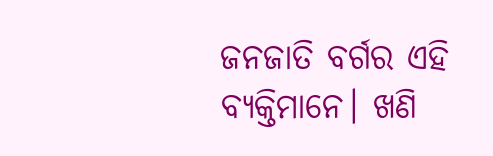ଜନଜାତି ବର୍ଗର ଏହି ବ୍ୟକ୍ତିମାନେ। ଖଣି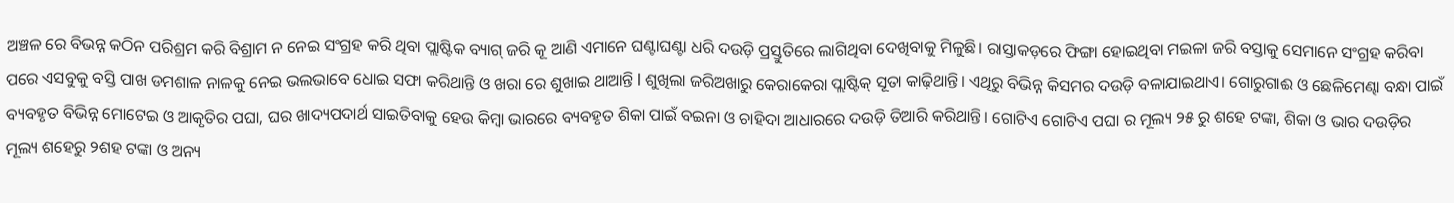ଅଞ୍ଚଳ ରେ ବିଭନ୍ନ କଠିନ ପରିଶ୍ରମ କରି ବିଶ୍ରାମ ନ ନେଇ ସଂଗ୍ରହ କରି ଥିବା ପ୍ଲାଷ୍ଟିକ ବ୍ୟାଗ୍ ଜରି କୂ ଆଣି ଏମାନେ ଘଣ୍ଟାଘଣ୍ଟା ଧରି ଦଉଡ଼ି ପ୍ରସ୍ତୁତିରେ ଲାଗିଥିବା ଦେଖିବାକୁ ମିଳୁଛି। ରାସ୍ତାକଡ଼ରେ ଫିଙ୍ଗା ହୋଇଥିବା ମଇଳା ଜରି ବସ୍ତାକୁ ସେମାନେ ସଂଗ୍ରହ କରିବା ପରେ ଏସବୁକୁ ବସ୍ତି ପାଖ ଡମଶାଳ ନାଳକୁ ନେଇ ଭଲଭାବେ ଧୋଇ ସଫା କରିଥାନ୍ତି ଓ ଖରା ରେ ଶୁଖାଇ ଥାଆନ୍ତି l ଶୁଖିଲା ଜରିଅଖାରୁ କେରାକେରା ପ୍ଲାଷ୍ଟିକ୍‌ ସୂତା କାଢ଼ିଥାନ୍ତି। ଏଥିରୁ ବିଭିନ୍ନ କିସମର ଦଉଡ଼ି ବଳାଯାଇଥାଏ। ଗୋରୁଗାଈ ଓ ଛେଳିମେଣ୍ଢା ବନ୍ଧା ପାଇଁ ବ୍ୟବହୃତ ବିଭିନ୍ନ ମୋଟେଇ ଓ ଆକୃତିର ପଘା, ଘର ଖାଦ୍ୟପଦାର୍ଥ ସାଇତିବାକୁ ହେଉ କିମ୍ବା ଭାରରେ ବ୍ୟବହୃତ ଶିକା ପାଇଁ ବଇନା ଓ ଚାହିଦା ଆଧାରରେ ଦଉଡ଼ି ତିଆରି କରିଥାନ୍ତି। ଗୋଟିଏ ଗୋଟିଏ ପଘା ର ମୂଲ୍ୟ ୨୫ ରୁ ଶହେ ଟଙ୍କା, ଶିକା ଓ ଭାର ଦଉଡ଼ିର ମୂଲ୍ୟ ଶହେରୁ ୨ଶହ ଟଙ୍କା ଓ ଅନ୍ୟ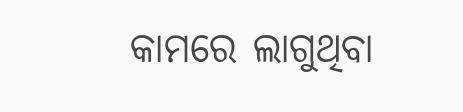କାମରେ ଲାଗୁଥିବା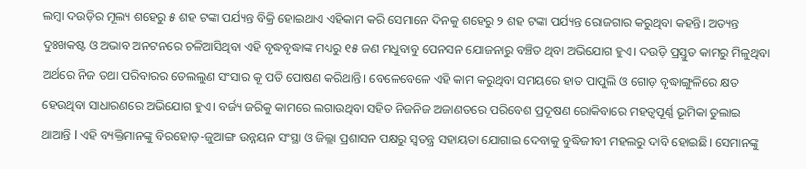ଲମ୍ବା ଦଉଡ଼ିର ମୂଲ୍ୟ ଶହେରୁ ୫ ଶହ ଟଙ୍କା ପର୍ଯ୍ୟନ୍ତ ବିକ୍ରି ହୋଇଥାଏ ଏହିକାମ କରି ସେମାନେ ଦିନକୁ ଶହେରୁ ୨ ଶହ ଟଙ୍କା ପର୍ଯ୍ୟନ୍ତ ରୋଜଗାର କରୁଥିବା କହନ୍ତି। ଅତ୍ୟନ୍ତ ଦୁଃଖକଷ୍ଟ ଓ ଅଭାବ ଅନଟନରେ ଚଳିଆସିଥିବା ଏହି ବୃଦ୍ଧବୃଦ୍ଧାଙ୍କ ମଧ୍ୟରୁ ୧୫ ଜଣ ମଧୁବାବୁ ପେନସନ ଯୋଜନାରୁ ବଞ୍ଚିତ ଥିବା ଅଭିଯୋଗ ହୁଏ। ଦଉଡ଼ି ପ୍ରସ୍ତୁତ କାମରୁ ମିଳୁଥିବା ଅର୍ଥରେ ନିଜ ତଥା ପରିବାରର ତେଲଲୁଣ ସଂସାର କୂ ପତି ପୋଷଣ କରିଥାନ୍ତି। ବେଳେବେଳେ ଏହି କାମ କରୁଥିବା ସମୟରେ ହାତ ପାପୁଲି ଓ ଗୋଡ଼ ବୃଦ୍ଧାଙ୍ଗୁଳିରେ କ୍ଷତ ହେଉଥିବା ସାଧାରଣରେ ଅଭିଯୋଗ ହୁଏ। ବର୍ଜ୍ୟ ଜରିକୁ କାମରେ ଲଗାଉଥିବା ସହିତ ନିଜନିଜ ଅଜାଣତରେ ପରିବେଶ ପ୍ରଦୂଷଣ ରୋକିବାରେ ମହତ୍ବପୂର୍ଣ୍ଣ ଭୂମିକା ତୁଲାଇ ଥାଆନ୍ତି l ଏହି ବ୍ୟକ୍ତିମାନଙ୍କୁ ବିରହୋଡ଼-ଜୁଆଙ୍ଗ ଉନ୍ନୟନ ସଂସ୍ଥା ଓ ଜିଲ୍ଲା ପ୍ରଶାସନ ପକ୍ଷରୁ ସ୍ବତନ୍ତ୍ର ସହାୟତା ଯୋଗାଇ ଦେବାକୁ ବୁଦ୍ଧିଜୀବୀ ମହଲରୁ ଦାବି ହୋଇଛି। ସେମାନଙ୍କୁ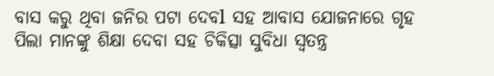ବାସ କରୁ ଥିବା ଜନିର ପଟା ଦେବl ସହ ଆବାସ ଯୋଜନାରେ ଗୃହ ପିଲା ମାନଙ୍କୁ ଶିକ୍ଷା ଦେବା ସହ ଚିକିତ୍ସା ସୁବିଧା ସ୍ଵତନ୍ତ୍ର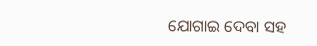ଯୋଗାଇ ଦେବା ସହ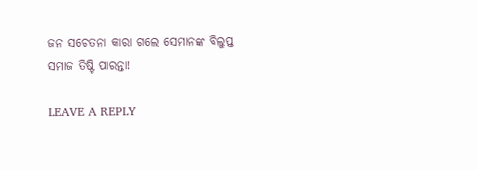ଜନ ସଚେତନା କାରା ଗଲେ ସେମାନଙ୍କ ବିଲୁପ୍ତ ସମାଜ ତିଷ୍ଟି ପାରନ୍ତା!

LEAVE A REPLY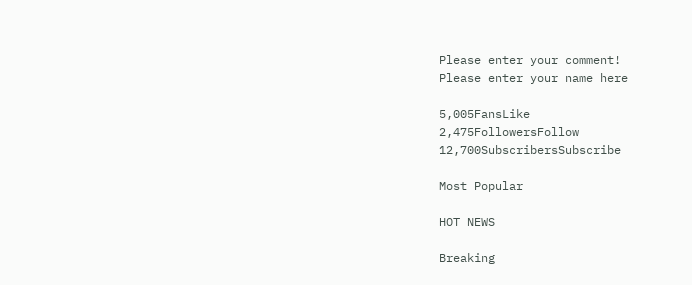Please enter your comment!
Please enter your name here

5,005FansLike
2,475FollowersFollow
12,700SubscribersSubscribe

Most Popular

HOT NEWS

Breaking